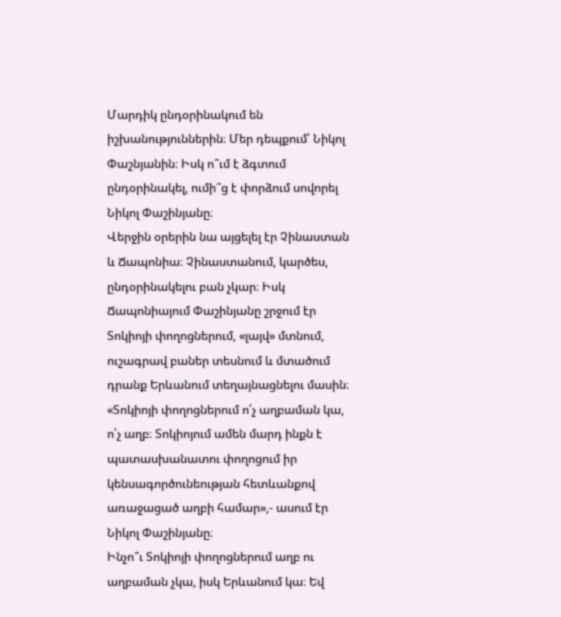Մարդիկ ընդօրինակում են իշխանություններին։ Մեր դեպքում՝ Նիկոլ Փաշնյանին։ Իսկ ո՞ւմ է ձգտում ընդօրինակել, ումի՞ց է փորձում սովորել Նիկոլ Փաշինյանը։
Վերջին օրերին նա այցելել էր Չինաստան և Ճապոնիա։ Չինաստանում, կարծես, ընդօրինակելու բան չկար։ Իսկ Ճապոնիայում Փաշինյանը շրջում էր Տոկիոյի փողոցներում, «լայվ» մտնում, ուշագրավ բաներ տեսնում և մտածում դրանք Երևանում տեղայնացնելու մասին։
«Տոկիոյի փողոցներում ո՛չ աղբաման կա, ո՛չ աղբ։ Տոկիոյում ամեն մարդ ինքն է պատասխանատու փողոցում իր կենսագործունեության հետևանքով առաջացած աղբի համար»,- ասում էր Նիկոլ Փաշինյանը։
Ինչո՞ւ Տոկիոյի փողոցներում աղբ ու աղբաման չկա, իսկ Երևանում կա։ Եվ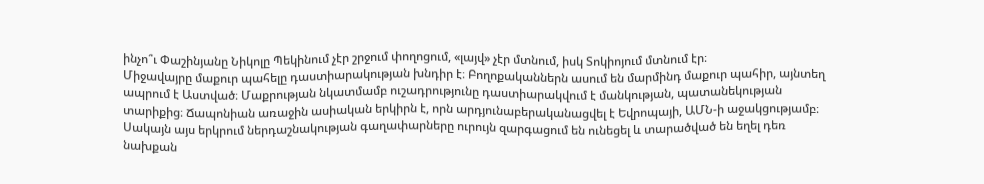ինչո՞ւ Փաշինյանը Նիկոլը Պեկինում չէր շրջում փողոցում, «լայվ» չէր մտնում, իսկ Տոկիոյում մտնում էր։
Միջավայրը մաքուր պահելը դաստիարակության խնդիր է։ Բողոքականներն ասում են մարմինդ մաքուր պահիր, այնտեղ ապրում է Աստված։ Մաքրության նկատմամբ ուշադրությունը դաստիարակվում է մանկության, պատանեկության տարիքից։ Ճապոնիան առաջին ասիական երկիրն է, որն արդյունաբերականացվել է Եվրոպայի, ԱՄՆ-ի աջակցությամբ։ Սակայն այս երկրում ներդաշնակության գաղափարները ուրույն զարգացում են ունեցել և տարածված են եղել դեռ նախքան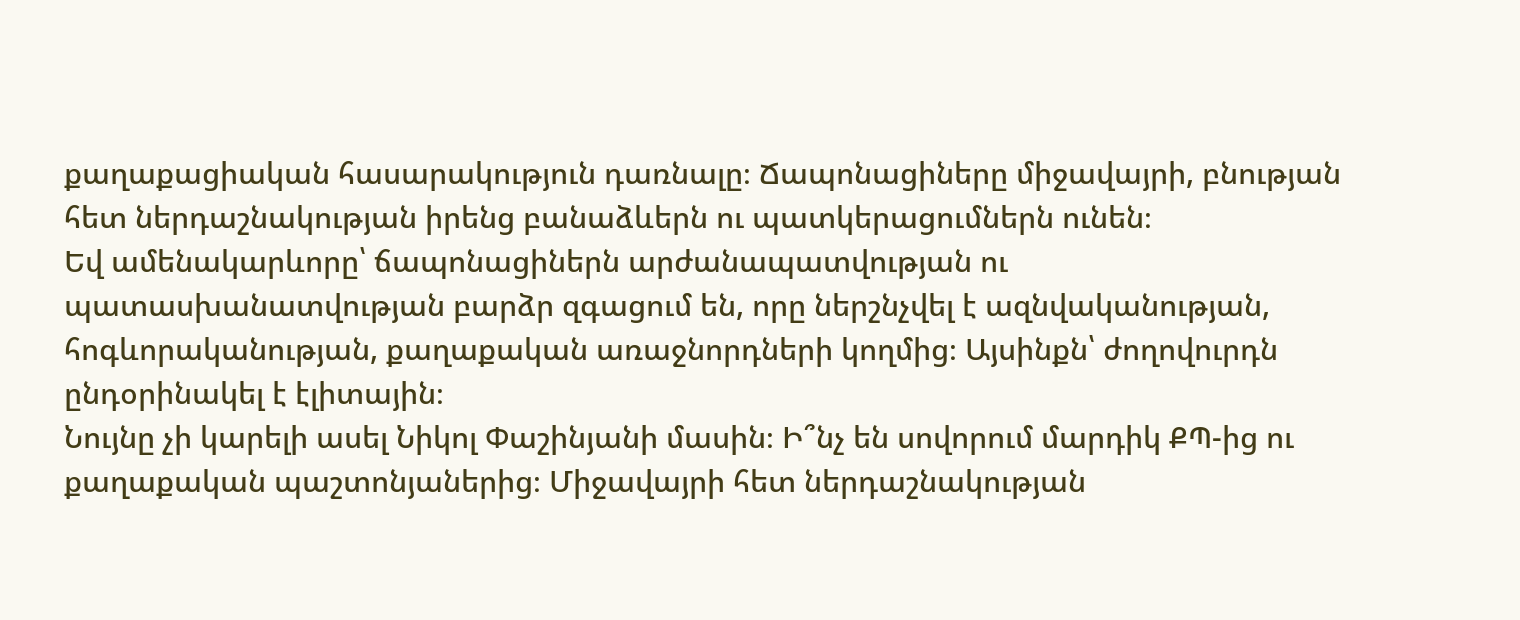քաղաքացիական հասարակություն դառնալը։ Ճապոնացիները միջավայրի, բնության հետ ներդաշնակության իրենց բանաձևերն ու պատկերացումներն ունեն։
Եվ ամենակարևորը՝ ճապոնացիներն արժանապատվության ու պատասխանատվության բարձր զգացում են, որը ներշնչվել է ազնվականության, հոգևորականության, քաղաքական առաջնորդների կողմից։ Այսինքն՝ ժողովուրդն ընդօրինակել է էլիտային։
Նույնը չի կարելի ասել Նիկոլ Փաշինյանի մասին։ Ի՞նչ են սովորում մարդիկ ՔՊ-ից ու քաղաքական պաշտոնյաներից։ Միջավայրի հետ ներդաշնակության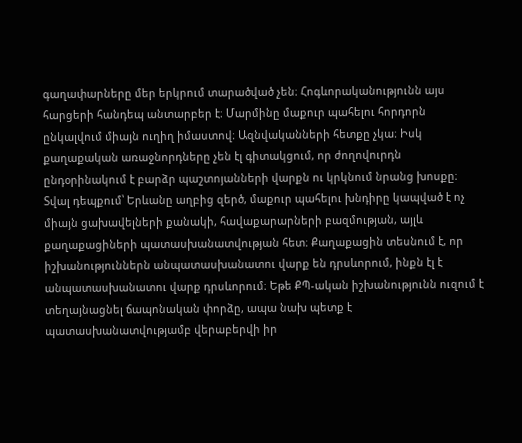գաղափարները մեր երկրում տարածված չեն։ Հոգևորականությունն այս հարցերի հանդեպ անտարբեր է։ Մարմինը մաքուր պահելու հորդորն ընկալվում միայն ուղիղ իմաստով։ Ազնվականների հետքը չկա։ Իսկ քաղաքական առաջնորդները չեն էլ գիտակցում, որ ժողովուրդն ընդօրինակում է բարձր պաշտոյանների վարքն ու կրկնում նրանց խոսքը։
Տվալ դեպքում՝ Երևանը աղբից զերծ, մաքուր պահելու խնդիրը կապված է ոչ միայն ցախավելների քանակի, հավաքարարների բազմության, այլև քաղաքացիների պատասխանատվության հետ։ Քաղաքացին տեսնում է, որ իշխանություններն անպատասխանատու վարք են դրսևորում, ինքն էլ է անպատասխանատու վարք դրսևորում։ Եթե ՔՊ-ական իշխանությունն ուզում է տեղայնացնել ճապոնական փորձը, ապա նախ պետք է պատասխանատվությամբ վերաբերվի իր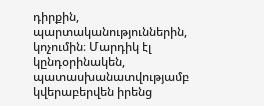դիրքին, պարտականություններին, կոչումին։ Մարդիկ էլ կընդօրինակեն, պատասխանատվությամբ կվերաբերվեն իրենց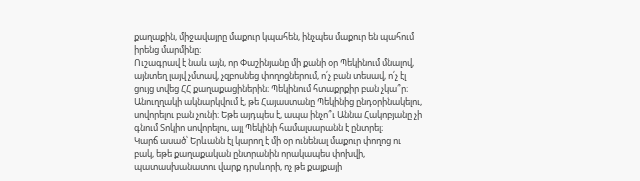քաղաքին, միջավայրը մաքուր կպահեն, ինչպես մաքուր են պահում իրենց մարմինը։
Ուշագրավ է նաև այն, որ Փաշինյանը մի քանի օր Պեկինում մնալով, այնտեղ լայվ չմտավ, չզբոսնեց փողոցներում, ո՛չ բան տեսավ, ո՛չ էլ ցույց տվեց ՀՀ քաղաքացիներին։ Պեկինում հտաքրքիր բան չկա՞ր։ Անուղղակի ակնարկվում է, թե Հայաստանը Պեկինից ընդօրինակելու, սովորելու բան չունի։ Եթե այդպես է, ապա ինչո՞ւ Աննա Հակոբյանը չի գնում Տոկիո սովորելու, այլ Պեկինի համալսարանն է ընտրել։
Կարճ ասած՝ Երևանն էլ կարող է մի օր ունենալ մաքուր փողոց ու բակ, եթե քաղաքական ընտրանին որակապես փոխվի, պատասխանատու վարք դրսևորի, ոչ թե քայքայի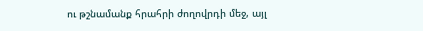ու թշնամանք հրահրի ժողովրդի մեջ, այլ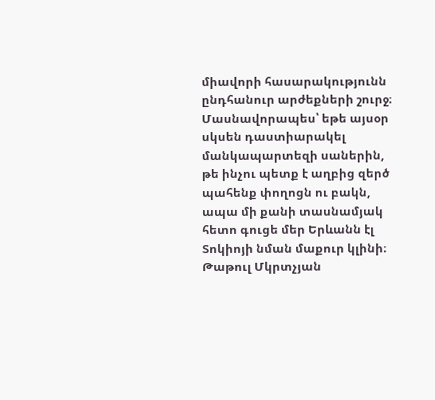միավորի հասարակությունն ընդհանուր արժեքների շուրջ։ Մասնավորապես՝ եթե այսօր սկսեն դաստիարակել մանկապարտեզի սաներին, թե ինչու պետք է աղբից զերծ պահենք փողոցն ու բակն, ապա մի քանի տասնամյակ հետո գուցե մեր Երևանն էլ Տոկիոյի նման մաքուր կլինի։
Թաթուլ Մկրտչյան